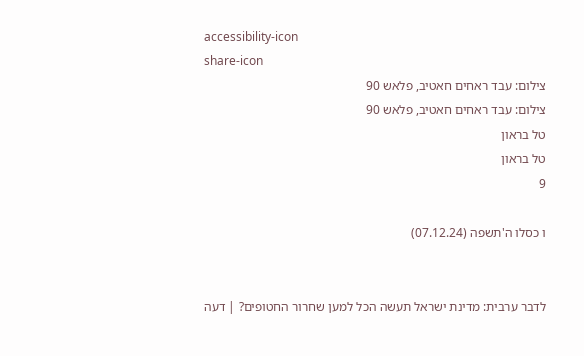accessibility-icon
share-icon
צילום: עבד ראחים חאטיב, פלאש 90
צילום: עבד ראחים חאטיב, פלאש 90
טל בראון
טל בראון
9

ו כסלו ה'תשפה (07.12.24)


לדבר ערבית: מדינת ישראל תעשה הכל למען שחרור החטופים? | דעה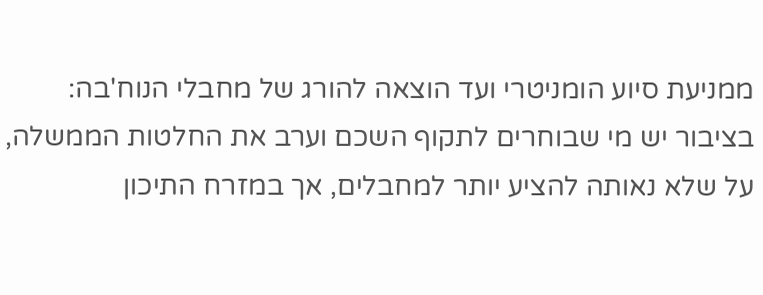ממניעת סיוע הומניטרי ועד הוצאה להורג של מחבלי הנוח'בה: בציבור יש מי שבוחרים לתקוף השכם וערב את החלטות הממשלה, על שלא נאותה להציע יותר למחבלים, אך במזרח התיכון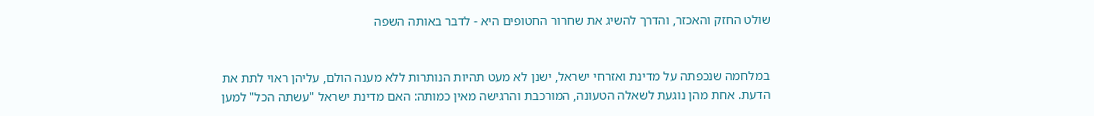שולט החזק והאכזר, והדרך להשיג את שחרור החטופים היא - לדבר באותה השפה


במלחמה שנכפתה על מדינת ואזרחי ישראל, ישנן לא מעט תהיות הנותרות ללא מענה הולם, עליהן ראוי לתת את הדעת. אחת מהן נוגעת לשאלה הטעונה, המורכבת והרגישה מאין כמותה: האם מדינת ישראל "עשתה הכל" למען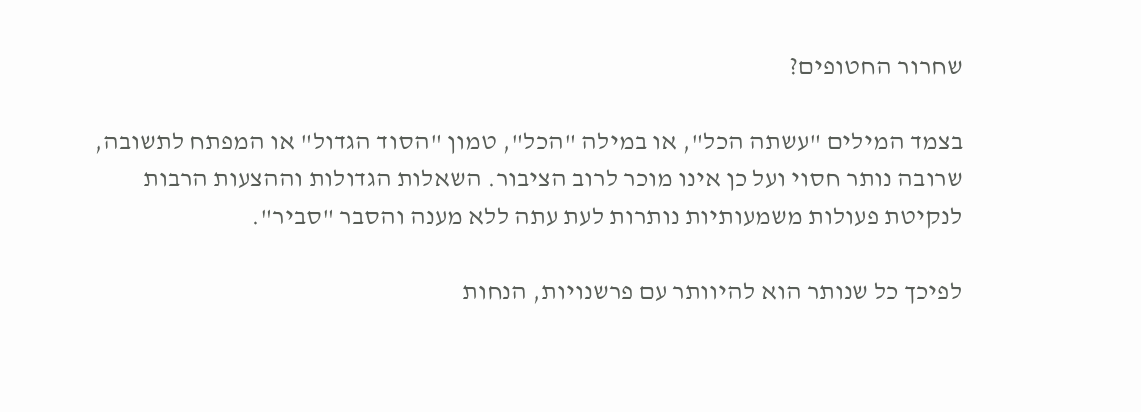שחרור החטופים?

בצמד המילים "עשתה הכל", או במילה "הכל", טמון "הסוד הגדול" או המפתח לתשובה, שרובה נותר חסוי ועל כן אינו מוכר לרוב הציבור. השאלות הגדולות וההצעות הרבות לנקיטת פעולות משמעותיות נותרות לעת עתה ללא מענה והסבר "סביר".

לפיכך כל שנותר הוא להיוותר עם פרשנויות, הנחות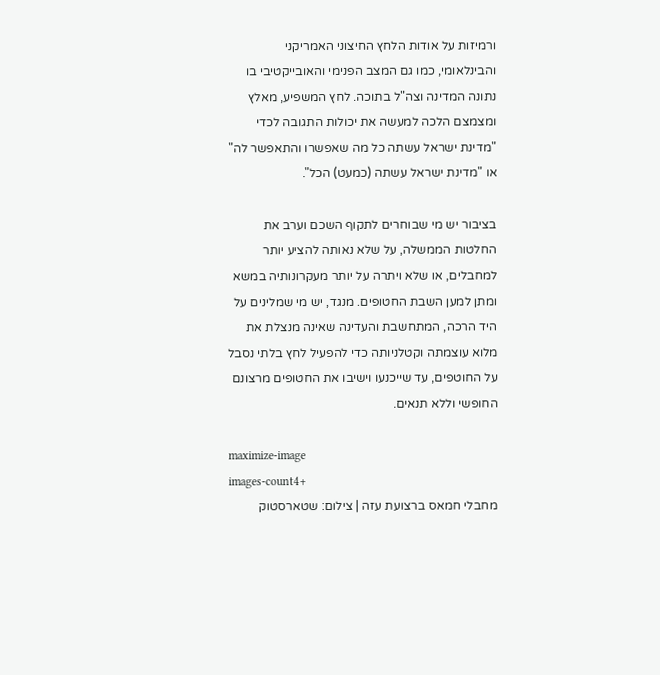ורמיזות על אודות הלחץ החיצוני האמריקני והבינלאומי, כמו גם המצב הפנימי והאובייקטיבי בו נתונה המדינה וצה"ל בתוכה. לחץ המשפיע, מאלץ ומצמצם הלכה למעשה את יכולות התגובה לכדי "מדינת ישראל עשתה כל מה שאפשרו והתאפשר לה" או "מדינת ישראל עשתה (כמעט) הכל".

בציבור יש מי שבוחרים לתקוף השכם וערב את החלטות הממשלה, על שלא נאותה להציע יותר למחבלים, או שלא ויתרה על יותר מעקרונותיה במשא ומתן למען השבת החטופים. מנגד, יש מי שמלינים על היד הרכה, המתחשבת והעדינה שאינה מנצלת את מלוא עוצמתה וקטלניותה כדי להפעיל לחץ בלתי נסבל על החוטפים, עד שייכנעו וישיבו את החטופים מרצונם החופשי וללא תנאים.

maximize-image
images-count4+
מחבלי חמאס ברצועת עזה | צילום: שטארסטוק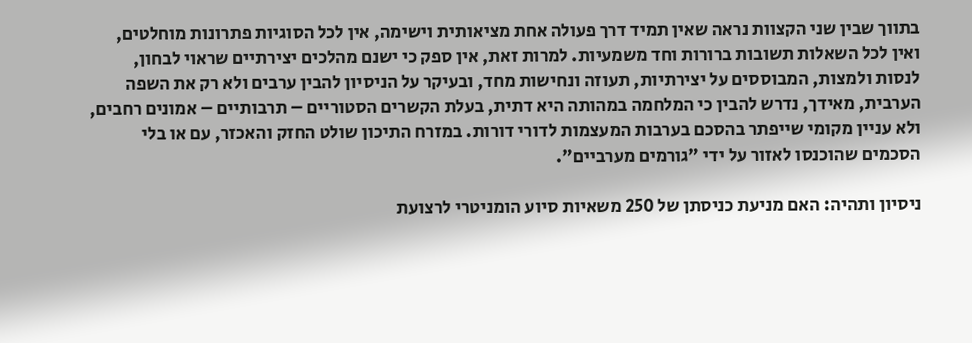בתווך שבין שני הקצוות נראה שאין תמיד דרך פעולה אחת מציאותית וישימה, אין לכל הסוגיות פתרונות מוחלטים, ואין לכל השאלות תשובות ברורות וחד משמעיות. למרות זאת, אין ספק כי ישנם מהלכים יצירתיים שראוי לבחון, לנסות ולמצות, המבוססים על יצירתיות, תעוזה ונחישות מחד, ובעיקר על הניסיון להבין ערבים ולא רק את השפה הערבית, מאידך, נדרש להבין כי המלחמה במהותה היא דתית, בעלת הקשרים הסטוריים – תרבותיים – אמונים רחבים, ולא עניין מקומי שייפתר בהסכם בערבות המעצמות לדורי דורות. במזרח התיכון שולט החזק והאכזר, עם או בלי הסכמים שהוכנסו לאזור על ידי "גורמים מערביים".

ניסיון ותהיה: האם מניעת כניסתן של 250 משאיות סיוע הומניטרי לרצועת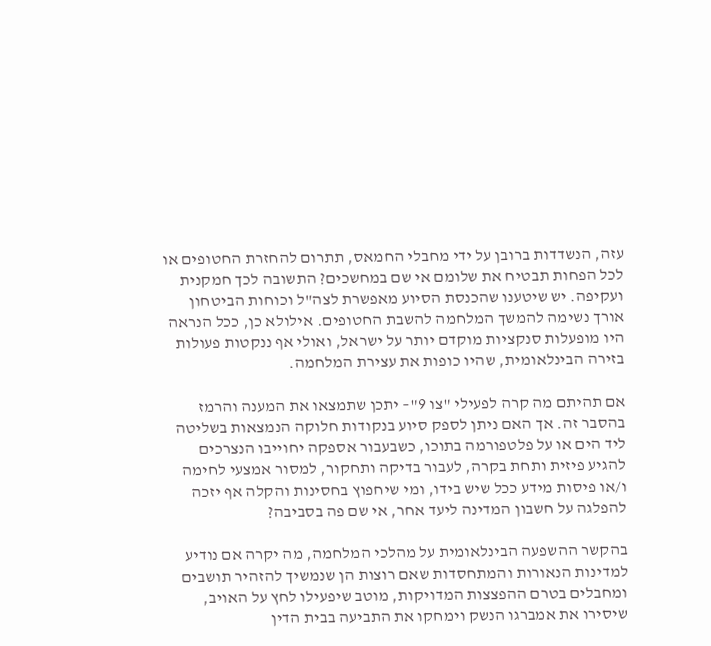עזה, הנשדדות ברובן על ידי מחבלי החמאס, תתרום להחזרת החטופים או לכל הפחות תבטיח את שלומם אי שם במחשכים? התשובה לכך חמקנית ועקיפה. יש שיטענו שהכנסת הסיוע מאפשרת לצה"ל וכוחות הביטחון אורך נשימה להמשך המלחמה להשבת החטופים. אילולא כן, ככל הנראה היו מופעלות סנקציות מוקדם יותר על ישראל, ואולי אף ננקטות פעולות בזירה הבינלאומית, שהיו כופות את עצירת המלחמה.

אם תהיתם מה קרה לפעילי "צו 9"– יתכן שתמצאו את המענה והרמז בהסבר זה. אך האם ניתן לספק סיוע בנקודות חלוקה הנמצאות בשליטה ליד הים או על פלטפורמה בתוכו, כשבעבור אספקה יחוייבו הנצרכים להגיע פיזית ותחת בקרה, לעבור בדיקה ותחקור, למסור אמצעי לחימה ו/או פיסות מידע ככל שיש בידו, ומי שיחפוץ בחסינות והקלה אף יזכה להפלגה על חשבון המדינה ליעד אחר, אי שם פה בסביבה?

בהקשר ההשפעה הבינלאומית על מהלכי המלחמה, מה יקרה אם נודיע למדינות הנאורות והמתחסדות שאם רוצות הן שנמשיך להזהיר תושבים ומחבלים בטרם ההפצצות המדויקות, מוטב שיפעילו לחץ על האויב, שיסירו את אמברגו הנשק וימחקו את התביעה בבית הדין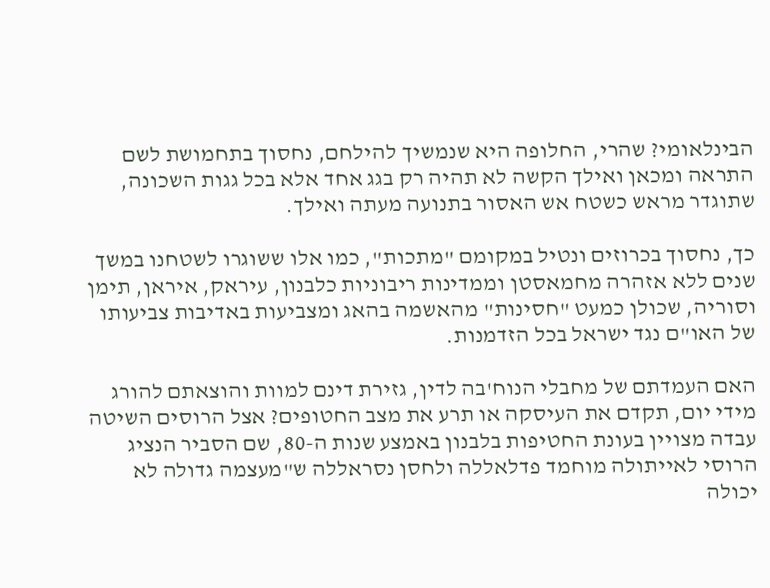הבינלאומי? שהרי, החלופה היא שנמשיך להילחם, נחסוך בתחמושת לשם התראה ומכאן ואילך הקשה לא תהיה רק בגג אחד אלא בכל גגות השכונה, שתוגדר מראש כשטח אש האסור בתנועה מעתה ואילך.

כך, נחסוך בכרוזים ונטיל במקומם "מתכות", כמו אלו ששוגרו לשטחנו במשך שנים ללא אזהרה מחמאסטן וממדינות ריבוניות כלבנון, עיראק, איראן, תימן וסוריה, שכולן כמעט "חסינות" מהאשמה בהאג ומצביעות באדיבות צביעותו של האו"ם נגד ישראל בכל הזדמנות.

האם העמדתם של מחבלי הנוח'בה לדין, גזירת דינם למוות והוצאתם להורג מידי יום, תקדם את העיסקה או תרע את מצב החטופים? אצל הרוסים השיטה עבדה מצויין בעונת החטיפות בלבנון באמצע שנות ה-80, שם הסביר הנציג הרוסי לאייתולה מוחמד פדלאללה ולחסן נסראללה ש"מעצמה גדולה לא יכולה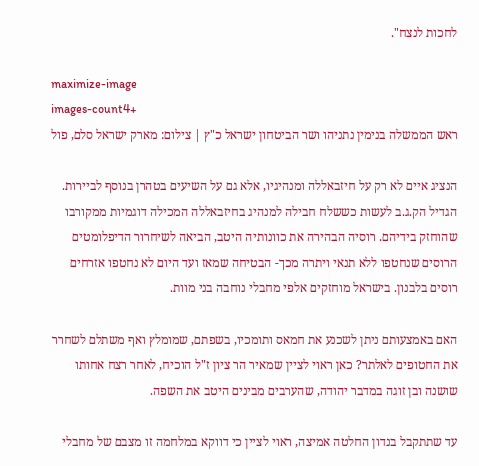לחכות לנצח".

maximize-image
images-count4+
ראש הממשלה בנימין נתניהו ושר הביטחון ישראל כ"ץ | צילום: מארק ישראל סלם, פול

הנציג איים לא רק על חיזבאללה ומנהיגיו, אלא גם על השיעים בטהרן בנוסף לביירות. הגדיל הק.ג.ב לעשות כששלח חבילה למנהיג בחיזבאללה המכילה דוגמיות ממקורבו שהוחזק בידיהם. רוסיה הבהירה את כוונותיה היטב, הביאה לשיחרור הדיפלומטים הרוסים שנחטפו ללא תנאי ויתרה מכך- הבטיחה שמאז ועד היום לא נחטפו אזרחים רוסים בלבנון. בישראל מוחזקים אלפי מחבלי נוחבה בני מוות.

האם באמצעותם ניתן לשכנע את חמאס ותומכיו, בשפתם, שמומלץ ואף משתלם לשחרר את החטופים לאלתר? כאן ראוי לציין שמאיר הר ציון ז"ל הוכיח, לאחר רצח אחותו שושנה ובן זוגה במדבר יהודה, שהערבים מבינים היטב את השפה.

עד שתתקבל בנדון החלטה אמיצה, ראוי לציין כי דווקא במלחמה זו מצבם של מחבלי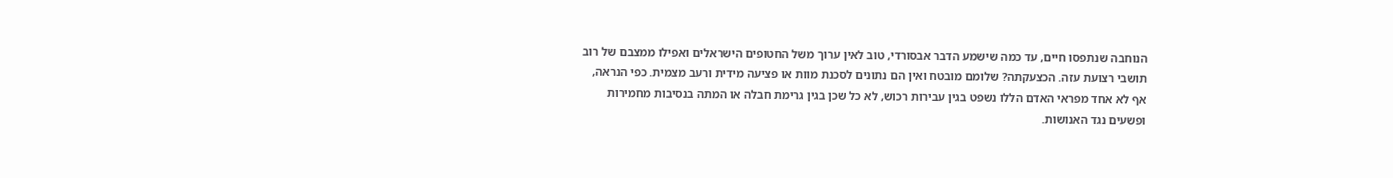הנוחבה שנתפסו חיים, עד כמה שישמע הדבר אבסורדי, טוב לאין ערוך משל החטופים הישראלים ואפילו ממצבם של רוב תושבי רצועת עזה. הכצעקתה? שלומם מובטח ואין הם נתונים לסכנת מוות או פציעה מידית ורעב מצמית. כפי הנראה, אף לא אחד מפראי האדם הללו נשפט בגין עבירות רכוש, לא כל שכן בגין גרימת חבלה או המתה בנסיבות מחמירות ופשעים נגד האנושות.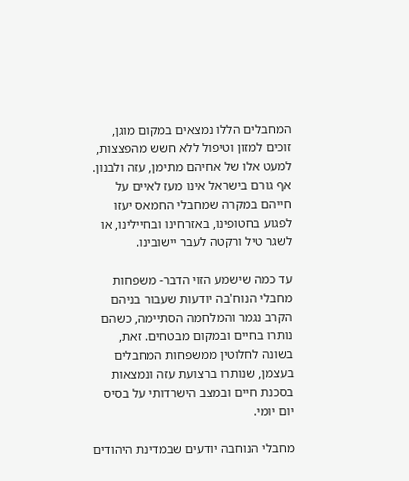המחבלים הללו נמצאים במקום מוגן, זוכים למזון וטיפול ללא חשש מהפצצות, למעט אלו של אחיהם מתימן, עזה ולבנון. אף גורם בישראל אינו מעז לאיים על חייהם במקרה שמחבלי החמאס יעזו לפגוע בחטופינו, באזרחינו ובחיילינו, או לשגר טיל ורקטה לעבר יישובינו.

עד כמה שישמע הזוי הדבר- משפחות מחבלי הנוח'בה יודעות שעבור בניהם הקרב נגמר והמלחמה הסתיימה, כשהם נותרו בחיים ובמקום מבטחים. זאת, בשונה לחלוטין ממשפחות המחבלים בעצמן, שנותרו ברצועת עזה ונמצאות בסכנת חיים ובמצב הישרדותי על בסיס יום יומי.

מחבלי הנוחבה יודעים שבמדינת היהודים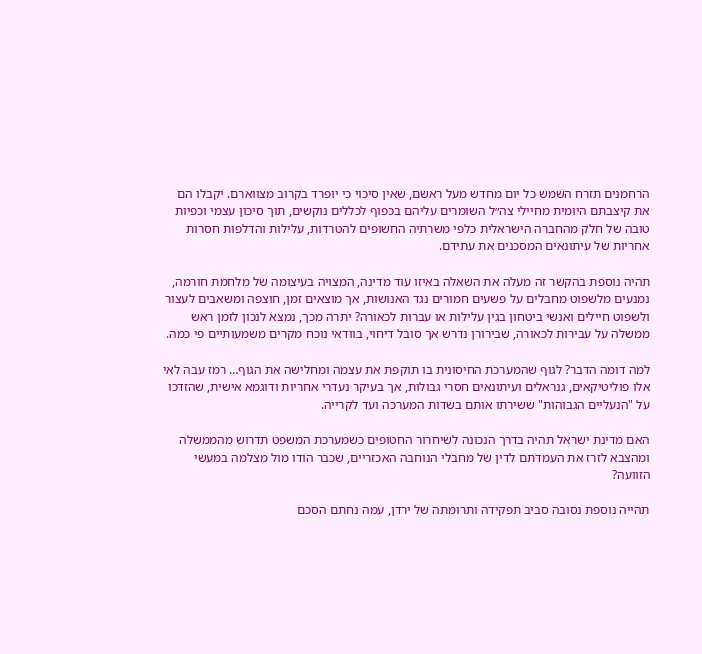הרחמנים תזרח השמש כל יום מחדש מעל ראשם, שאין סיכוי כי יופרד בקרוב מצווארם. יקבלו הם את קיצבתם היומית מחיילי צה״ל השומרים עליהם בכפוף לכללים נוקשים, תוך סיכון עצמי וכפיות טובה של חלק מהחברה הישראלית כלפי משרתיה החשופים להטרדות, עלילות והדלפות חסרות אחריות של עיתונאים המסכנים את עתידם.

תהיה נוספת בהקשר זה מעלה את השאלה באיזו עוד מדינה, המצויה בעיצומה של מלחמת חורמה, נמנעים מלשפוט מחבלים על פשעים חמורים נגד האנושות, אך מוצאים זמן, חוצפה ומשאבים לעצור ולשפוט חיילים ואנשי ביטחון בגין עלילות או עברות לכאורה? יתרה מכך, נמצא לנכון לזמן ראש ממשלה על עבירות לכאורה, שבירורן נדרש אך סובל דיחוי, בוודאי נוכח מקרים משמעותיים פי כמה.

למה דומה הדבר? לגוף שהמערכת החיסונית בו תוקפת את עצמה ומחלישה את הגוף… רמז עבה לאי אלו פוליטיקאים, גנראלים ועיתונאים חסרי גבולות, אך בעיקר נעדרי אחריות ודוגמא אישית, שהזדכו על "הנעליים הגבוהות" ששירתו אותם בשדות המערכה ועד לקרייה.

האם מדינת ישראל תהיה בדרך הנכונה לשיחרור החטופים כשמערכת המשפט תדרוש מהממשלה ומהצבא לזרז את העמדתם לדין של מחבלי הנוחבה האכזריים, שכבר הודו מול מצלמה במעשי הזוועה?

תהייה נוספת נסובה סביב תפקידה ותרומתה של ירדן, עמה נחתם הסכם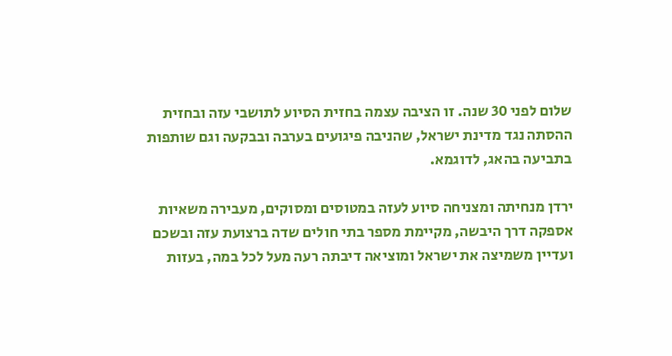שלום לפני 30 שנה. זו הציבה עצמה בחזית הסיוע לתושבי עזה ובחזית ההסתה נגד מדינת ישראל, שהניבה פיגועים בערבה ובבקעה וגם שותפות בתביעה בהאג, לדוגמא.

ירדן מנחיתה ומצניחה סיוע לעזה במטוסים ומסוקים, מעבירה משאיות אספקה דרך היבשה, מקיימת מספר בתי חולים שדה ברצועת עזה ובשכם ועדיין משמיצה את ישראל ומוציאה דיבתה רעה מעל לכל במה, בעזות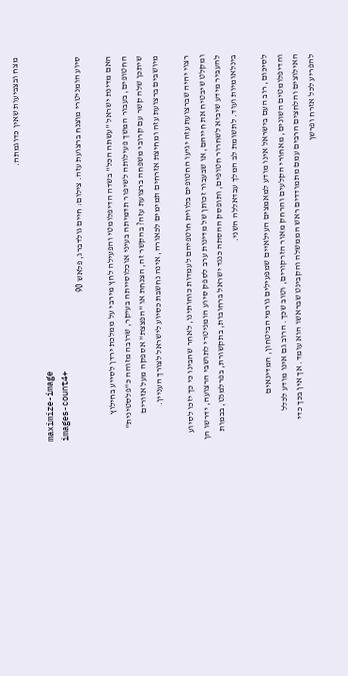מצח ובצביעות שאין כדוגמתה.

maximize-image
images-count4+
סיוע הומניטרי מוצנח ברצועת עזה. צילום: חיים גולדברג, פלאש 90

האם מדינת ישראל "עשתה הכל" בשדה הדיפלומטי והפעילה לחץ מירבי על ממלכת ירדן לסייע בחילוץ החטופים, בעבור המשך פעילותה לשיפור תדמיתה בעיני אוכלוסייתה בעיקר, שרובה מזוהה כ"פלסטינית" שיתכן שלה קשר עם קרובי משפחה ברצועת עזה? בהקשר זה, הצנחת או "הפצצת" אספקה מעל אזורים מיושבים ברצועת עזה ומחיצת אזרחים תמימים לכאורה, אינה נחשבת כסיוע לישראל לצורך העניין.

רצוי יהיה שברצועת עזה יגיעו החטופים בלווית חוטפיהם לעמדות כוחותינו, לאחר שהבינו כי כך יזכו לסיוע ומקלט שיבטיח את חייהם, או שבעבור זכותן של מדינות ערב לספק סיוע הומניטרי לתושבי הרצועה, ידרשו הן להעביר מידע שיביא לשחרור חטופים, ותופסק ההסתה כנגד ישראל ברחובות, בתקשורת, בפרלמנט, בבמות בינלאומיות ועוד. לתשומת לב המלך עבדאללה השני.

לסיכום, רוב העם בישראל אינו מודע למאמצים העילאיים שמפעילים גורמי הביטחון, המדינאים והדיפלומטים השונים, מאחורי הקלעים והרחק מאור הזרקורים, וטוב שכך. הרוב גם אינו מודע לכלל האילוצים והלחצים הרבים עמם מתמודדים ראש הממשלה והקבינט שבראשו הוא עומד. אך אין בכך כדי להפריע לכל אזרח ופרשן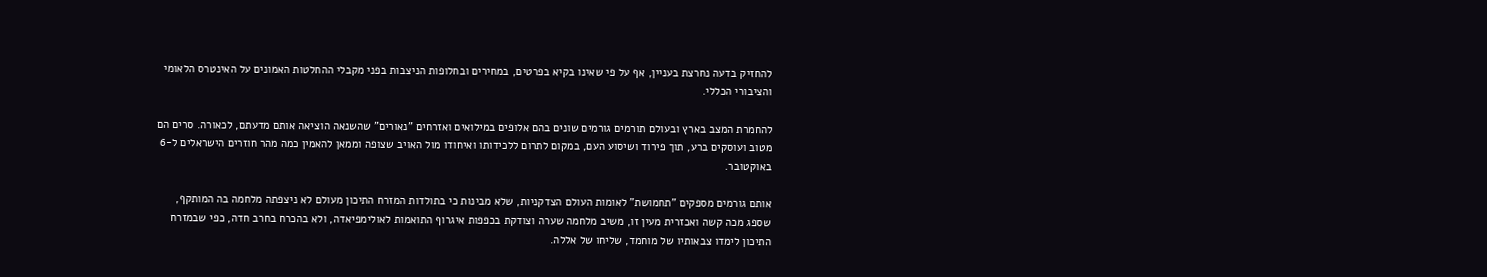להחזיק בדעה נחרצת בעניין, אף על פי שאינו בקיא בפרטים, במחירים ובחלופות הניצבות בפני מקבלי ההחלטות האמונים על האינטרס הלאומי והציבורי הכללי.

להחמרת המצב בארץ ובעולם תורמים גורמים שונים בהם אלופים במילואים ואזרחים "נאורים" שהשנאה הוציאה אותם מדעתם, לכאורה. סרים הם מטוב ועוסקים ברע, תוך פירוד ושיסוע העם, במקום לתרום ללכידותו ואיחודו מול האויב שצופה וממאן להאמין כמה מהר חוזרים הישראלים ל-6 באוקטובר.

אותם גורמים מספקים "תחמושת" לאומות העולם הצדקניות, שלא מבינות כי בתולדות המזרח התיכון מעולם לא ניצפתה מלחמה בה המותקף, שספג מכה קשה ואכזרית מעין זו, משיב מלחמה שערה וצודקת בכפפות איגרוף התואמות לאולימפיאדה, ולא בהכרח בחרב חדה, כפי שבמזרח התיכון לימדו צבאותיו של מוחמד, שליחו של אללה.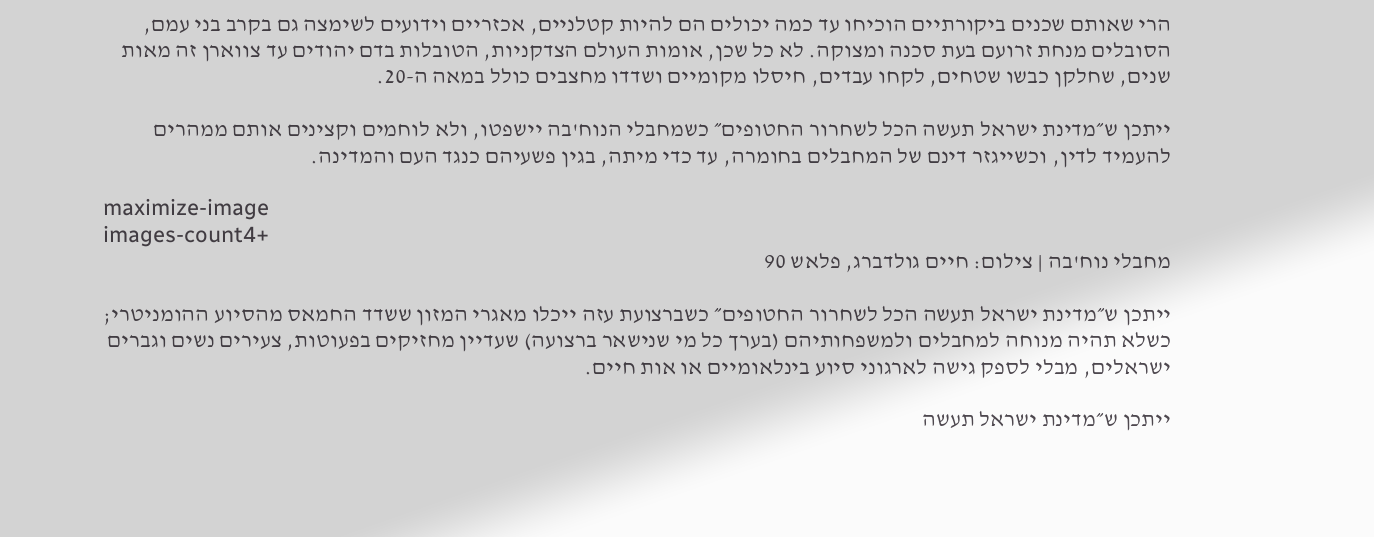הרי שאותם שכנים ביקורתיים הוכיחו עד כמה יכולים הם להיות קטלניים, אכזריים וידועים לשימצה גם בקרב בני עמם, הסובלים מנחת זרועם בעת סכנה ומצוקה. לא כל שכן, אומות העולם הצדקניות, הטובלות בדם יהודים עד צווארן זה מאות שנים, שחלקן כבשו שטחים, לקחו עבדים, חיסלו מקומיים ושדדו מחצבים כולל במאה ה-20.

ייתכן ש״מדינת ישראל תעשה הכל לשחרור החטופים״ כשמחבלי הנוח'בה יישפטו, ולא לוחמים וקצינים אותם ממהרים להעמיד לדין, וכשייגזר דינם של המחבלים בחומרה, עד כדי מיתה, בגין פשעיהם כנגד העם והמדינה.

maximize-image
images-count4+
מחבלי נוח'בה | צילום: חיים גולדברג, פלאש 90

ייתכן ש״מדינת ישראל תעשה הכל לשחרור החטופים״ כשברצועת עזה ייכלו מאגרי המזון ששדד החמאס מהסיוע ההומניטרי; כשלא תהיה מנוחה למחבלים ולמשפחותיהם (בערך כל מי שנישאר ברצועה) שעדיין מחזיקים בפעוטות, צעירים נשים וגברים ישראלים, מבלי לספק גישה לארגוני סיוע בינלאומיים או אות חיים.

ייתכן ש״מדינת ישראל תעשה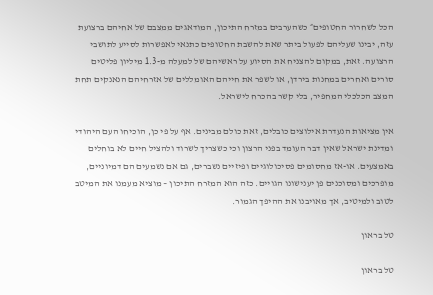הכל לשחרור החטופים״ כשהערבים במזרח התיכון, המודאגים ממצבם של אחיהם ברצועת עזה, יבינו שעליהם לפעול ביתר שאת להשבת החטופים כתנאי לאפשרות לסייע לתושבי הרצועה. זאת, במקום להצניח את הסיוע על ראשיהם של למעלה מ-1.3 מיליון פליטים סורים ואחרים במחנות בירדן, או לשפר את חייהם האומללים של אזרחיהם הנאנקים תחת המצב הכלכלי המחפיר, בלי קשר בהכרח לישראל.

אין מציאות הנעדרת אילוצים כובלים, זאת כולם מבינים. אף על פי כן, הוכיחו העם היהודי ומדינת ישראל שאין דבר העומד בפני הרצון וכי כשצריך לשרוד ולהציל חיים לא בוחלים באמצעים. או-אז מחסומים פסיכולוגיים ופיזיים נשברים, גם אם נשמעים הם דמיוניים, מופרכים ומסוכנים פן יענישונו הגויים. כזה הוא המזרח התיכון – מוציא מעמנו את המיטב לטוב ולמיטיב, אך מאויבנו את ההיפך הגמור.

טל בראון

טל בראון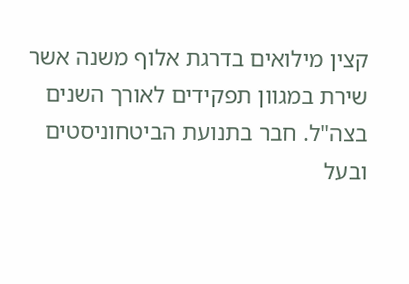קצין מילואים בדרגת אלוף משנה אשר שירת במגוון תפקידים לאורך השנים בצה"ל. חבר בתנועת הביטחוניסטים ובעל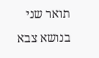תואר שני בנושא צבא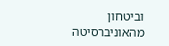וביטחון מהאוניברסיטה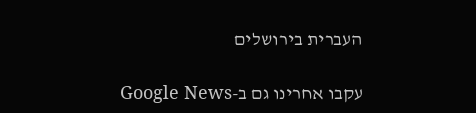העברית בירושלים

עקבו אחרינו גם ב-Google News